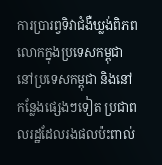ការប្រារព្វទិវាជំងឺឃ្លង់ពិភពលោកក្នុងប្រទេសកម្ពុជា
នៅប្រទេសកម្ពុជា និងនៅកន្លែងផ្សេងៗទៀត ប្រជាពលរដ្ឋដែលរងផលប៉ះពាល់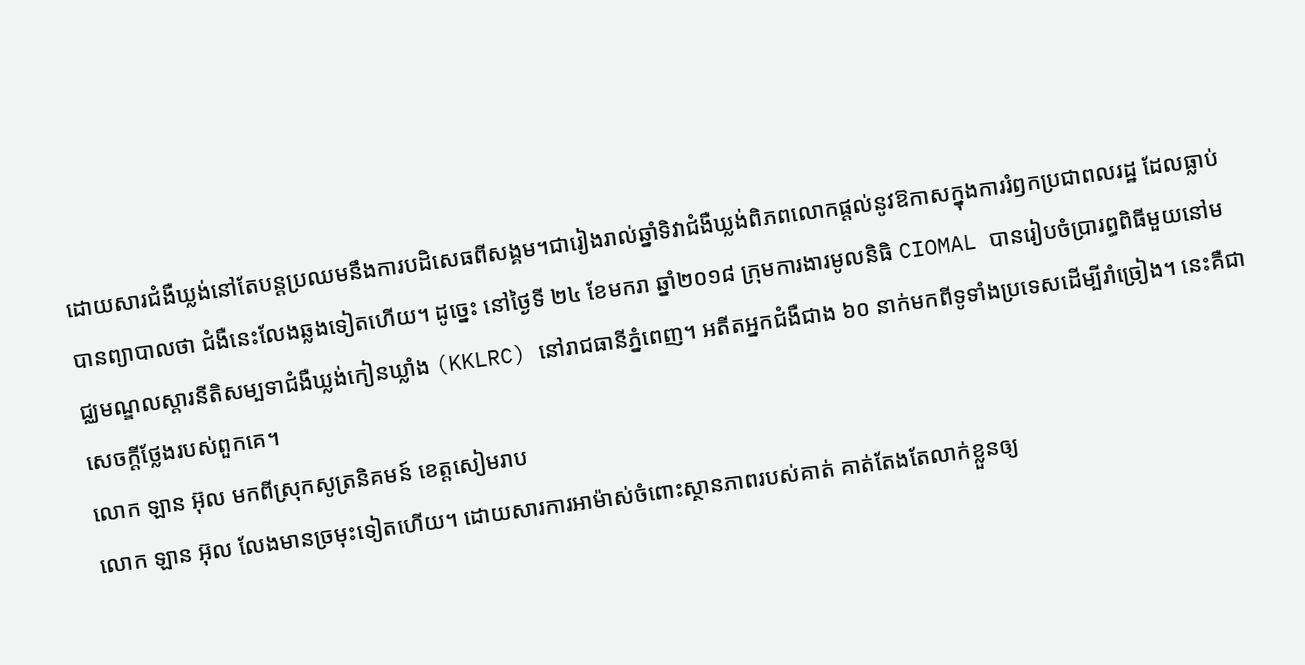ដោយសារជំងឺឃ្លង់នៅតែបន្តប្រឈមនឹងការបដិសេធពីសង្គម។ជារៀងរាល់ឆ្នាំទិវាជំងឺឃ្លង់ពិភពលោកផ្តល់នូវឱកាសក្នុងការរំឭកប្រជាពលរដ្ឋ ដែលធ្លាប់បានព្យាបាលថា ជំងឺនេះលែងឆ្លងទៀតហើយ។ ដូច្នេះ នៅថ្ងៃទី ២៤ ខែមករា ឆ្នាំ២០១៨ ក្រុមការងារមូលនិធិ CIOMAL បានរៀបចំប្រារព្ធពិធីមួយនៅមជ្ឈមណ្ឌលស្តារនីតិសម្បទាជំងឺឃ្លង់កៀនឃ្លាំង (KKLRC) នៅរាជធានីភ្នំពេញ។ អតីតអ្នកជំងឺជាង ៦០ នាក់មកពីទូទាំងប្រទេសដើម្បីរាំច្រៀង។ នេះគឺជាសេចក្តីថ្លែងរបស់ពួកគេ។
លោក ឡាន អ៊ុល មកពីស្រុកសូត្រនិគមន៍ ខេត្តសៀមរាប
លោក ឡាន អ៊ុល លែងមានច្រមុះទៀតហើយ។ ដោយសារការអាម៉ាស់ចំពោះស្ថានភាពរបស់គាត់ គាត់តែងតែលាក់ខ្លួនឲ្យ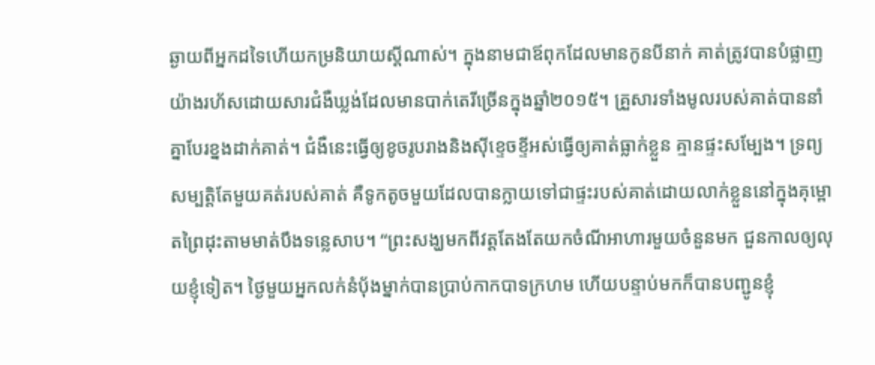ឆ្ងាយពីអ្នកដទៃហើយកម្រនិយាយស្តីណាស់។ ក្នុងនាមជាឪពុកដែលមានកូនបីនាក់ គាត់ត្រូវបានបំផ្លាញយ៉ាងរហ័សដោយសារជំងឺឃ្លង់ដែលមានបាក់តេរីច្រើនក្នុងឆ្នាំ២០១៥។ គ្រួសារទាំងមូលរបស់គាត់បាននាំគ្នាបែរខ្នងដាក់គាត់។ ជំងឺនេះធ្វើឲ្យខូចរូបរាងនិងស៊ីខ្ទេចខ្ទីអស់ធ្វើឲ្យគាត់ធ្លាក់ខ្លួន គ្មានផ្ទះសម្បែង។ ទ្រព្យសម្បត្តិតែមួយគត់របស់គាត់ គឺទូកតូចមួយដែលបានក្លាយទៅជាផ្ទះរបស់គាត់ដោយលាក់ខ្លួននៅក្នុងគុម្ពោតព្រៃដុះតាមមាត់បឹងទន្លេសាប។ “ព្រះសង្ឃមកពីវត្តតែងតែយកចំណីអាហារមួយចំនួនមក ជួនកាលឲ្យលុយខ្ញុំទៀត។ ថ្ងៃមួយអ្នកលក់នំប៉័ងម្នាក់បានប្រាប់កាកបាទក្រហម ហើយបន្ទាប់មកក៏បានបញ្ជូនខ្ញុំ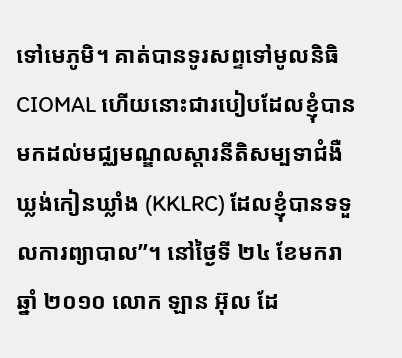ទៅមេភូមិ។ គាត់បានទូរសព្ទទៅមូលនិធិ CIOMAL ហើយនោះជារបៀបដែលខ្ញុំបានមកដល់មជ្ឈមណ្ឌលស្តារនីតិសម្បទាជំងឺឃ្លង់កៀនឃ្លាំង (KKLRC) ដែលខ្ញុំបានទទួលការព្យាបាល”។ នៅថ្ងៃទី ២៤ ខែមករា ឆ្នាំ ២០១០ លោក ឡាន អ៊ុល ដែ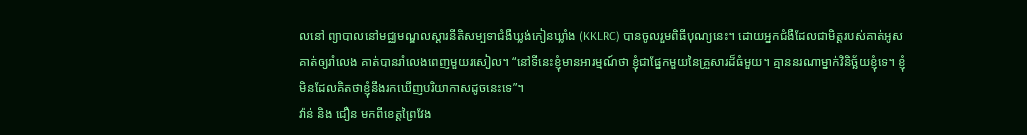លនៅ ព្យាបាលនៅមជ្ឈមណ្ឌលស្តារនីតិសម្បទាជំងឺឃ្លង់កៀនឃ្លាំង (KKLRC) បានចូលរួមពិធីបុណ្យនេះ។ ដោយអ្នកជំងឺដែលជាមិត្តរបស់គាត់អូសគាត់ឲ្យរាំលេង គាត់បានរាំលេងពេញមួយរសៀល។ “នៅទីនេះខ្ញុំមានអារម្មណ៍ថា ខ្ញុំជាផ្នែកមួយនៃគ្រួសារដ៏ធំមួយ។ គ្មាននរណាម្នាក់វិនិច្ឆ័យខ្ញុំទេ។ ខ្ញុំមិនដែលគិតថាខ្ញុំនឹងរកឃើញបរិយាកាសដូចនេះទេ”។
វ៉ាន់ និង ជឿន មកពីខេត្តព្រៃវែង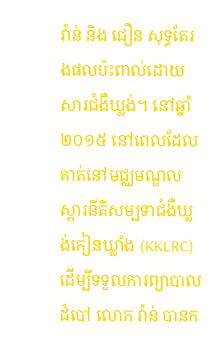វ៉ាន់ និង ជឿន សុទ្ធតែរងផលប៉ះពាល់ដោយសារជំងឺឃ្លង់។ នៅឆ្នាំ២០១៥ នៅពេលដែលគាត់នៅមជ្ឈមណ្ឌលស្តារនីតិសម្បទាជំងឺឃ្លង់កៀនឃ្លាំង (KKLRC) ដើម្បីទទួលការព្យាបាលដំបៅ លោក វ៉ាន់ បានក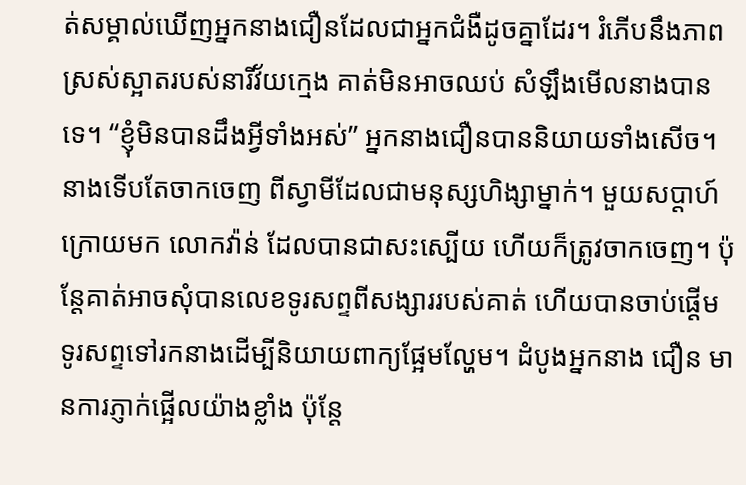ត់សម្គាល់ឃើញអ្នកនាងជឿនដែលជាអ្នកជំងឺដូចគ្នាដែរ។ រំភើបនឹងភាពស្រស់ស្អាតរបស់នារីវ័យក្មេង គាត់មិនអាចឈប់ សំឡឹងមើលនាងបានទេ។ “ខ្ញុំមិនបានដឹងអ្វីទាំងអស់” អ្នកនាងជឿនបាននិយាយទាំងសើច។ នាងទើបតែចាកចេញ ពីស្វាមីដែលជាមនុស្សហិង្សាម្នាក់។ មួយសប្តាហ៍ក្រោយមក លោកវ៉ាន់ ដែលបានជាសះស្បើយ ហើយក៏ត្រូវចាកចេញ។ ប៉ុន្តែគាត់អាចសុំបានលេខទូរសព្ទពីសង្សាររបស់គាត់ ហើយបានចាប់ផ្តើមទូរសព្ទទៅរកនាងដើម្បីនិយាយពាក្យផ្អែមល្ហែម។ ដំបូងអ្នកនាង ជឿន មានការភ្ញាក់ផ្អើលយ៉ាងខ្លាំង ប៉ុន្តែ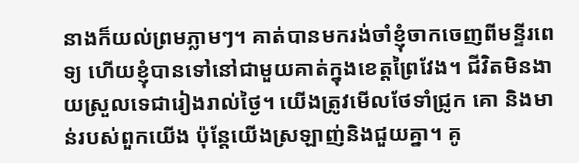នាងក៏យល់ព្រមភ្លាមៗ។ គាត់បានមករង់ចាំខ្ញុំចាកចេញពីមន្ទីរពេទ្យ ហើយខ្ញុំបានទៅនៅជាមួយគាត់ក្នុងខេត្តព្រៃវែង។ ជីវិតមិនងាយស្រួលទេជារៀងរាល់ថ្ងៃ។ យើងត្រូវមើលថែទាំជ្រូក គោ និងមាន់របស់ពួកយើង ប៉ុន្តែយើងស្រឡាញ់និងជួយគ្នា។ គូ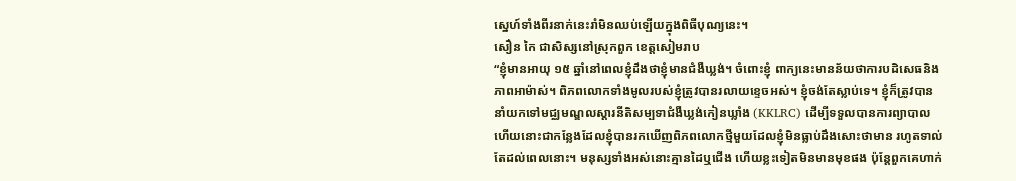ស្នេហ៍ទាំងពីរនាក់នេះរាំមិនឈប់ឡើយក្នុងពិធីបុណ្យនេះ។
សឿន កៃ ជាសិស្សនៅស្រុកពួក ខេត្តសៀមរាប
“ខ្ញុំមានអាយុ ១៥ ឆ្នាំនៅពេលខ្ញុំដឹងថាខ្ញុំមានជំងឺឃ្លង់។ ចំពោះខ្ញុំ ពាក្យនេះមានន័យថាការបដិសេធនិង ភាពអាម៉ាស់។ ពិភពលោកទាំងមូលរបស់ខ្ញុំត្រូវបានរលាយខ្ទេចអស់។ ខ្ញុំចង់តែស្លាប់ទេ។ ខ្ញុំក៏ត្រូវបាននាំយកទៅមជ្ឈមណ្ឌលស្តារនីតិសម្បទាជំងឺឃ្លង់កៀនឃ្លាំង (KKLRC) ដើម្បីទទួលបានការព្យាបាល ហើយនោះជាកន្លែងដែលខ្ញុំបានរកឃើញពិភពលោកថ្មីមួយដែលខ្ញុំមិនធ្លាប់ដឹងសោះថាមាន រហូតទាល់តែដល់ពេលនោះ។ មនុស្សទាំងអស់នោះគ្មានដៃឬជើង ហើយខ្លះទៀតមិនមានមុខផង ប៉ុន្តែពួកគេហាក់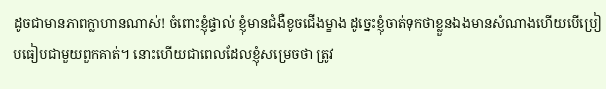ដូចជាមានភាពក្លាហានណាស់! ចំពោះខ្ញុំផ្ទាល់ ខ្ញុំមានជំងឺខូចជើងម្ខាង ដូច្នេះខ្ញុំចាត់ទុកថាខ្លួនឯងមានសំណាងហើយបើប្រៀបធៀបជាមួយពួកគាត់។ នោះហើយជាពេលដែលខ្ញុំសម្រេចថា ត្រូវ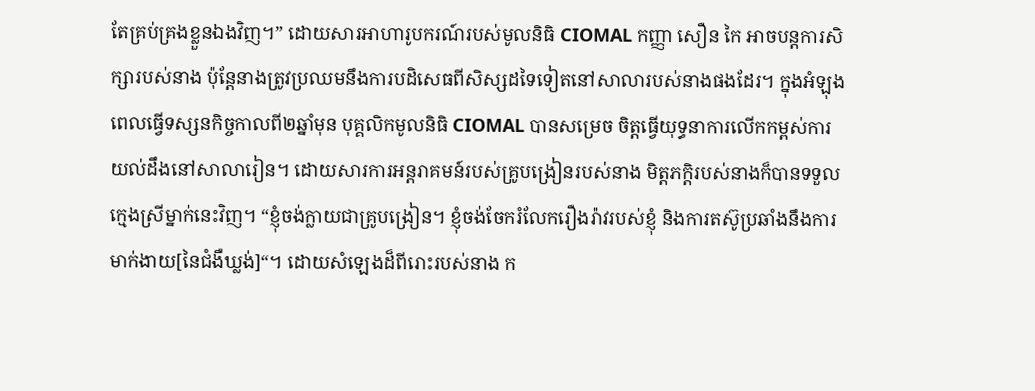តែគ្រប់គ្រងខ្លួនឯងវិញ។” ដោយសារអាហារូបករណ៍របស់មូលនិធិ CIOMAL កញ្ញា សឿន កៃ អាចបន្តការសិក្សារបស់នាង ប៉ុន្តែនាងត្រូវប្រឈមនឹងការបដិសេធពីសិស្សដទៃទៀតនៅសាលារបស់នាងផងដែរ។ ក្នុងអំឡុងពេលធ្វើទស្សនកិច្ចកាលពី២ឆ្នាំមុន បុគ្គលិកមូលនិធិ CIOMAL បានសម្រេច ចិត្តធ្វើយុទ្ធនាការលើកកម្ពស់ការយល់ដឹងនៅសាលារៀន។ ដោយសារការអន្តរាគមន៍របស់គ្រូបង្រៀនរបស់នាង មិត្តភក្ដិរបស់នាងក៏បានទទួលក្មេងស្រីម្នាក់នេះវិញ។ “ខ្ញុំចង់ក្លាយជាគ្រូបង្រៀន។ ខ្ញុំចង់ចែករំលែករឿងរ៉ាវរបស់ខ្ញុំ និងការតស៊ូប្រឆាំងនឹងការមាក់ងាយ[នៃជំងឺឃ្លង់]“។ ដោយសំឡេងដ៏ពីរោះរបស់នាង ក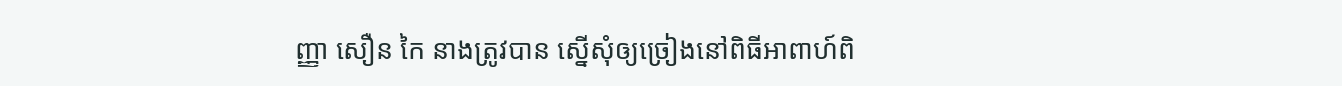ញ្ញា សឿន កៃ នាងត្រូវបាន ស្នើសុំឲ្យច្រៀងនៅពិធីអាពាហ៍ពិ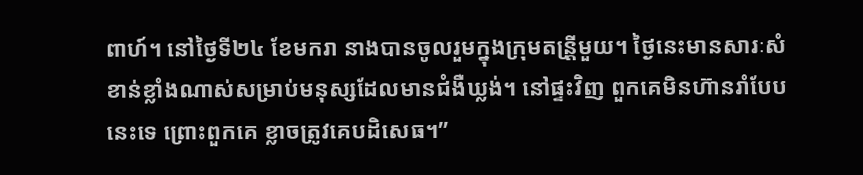ពាហ៍។ នៅថ្ងៃទី២៤ ខែមករា នាងបានចូលរួមក្នុងក្រុមតន្រី្តមួយ។ ថ្ងៃនេះមានសារៈសំខាន់ខ្លាំងណាស់សម្រាប់មនុស្សដែលមានជំងឺឃ្លង់។ នៅផ្ទះវិញ ពួកគេមិនហ៊ានរាំបែបនេះទេ ព្រោះពួកគេ ខ្លាចត្រូវគេបដិសេធ។”